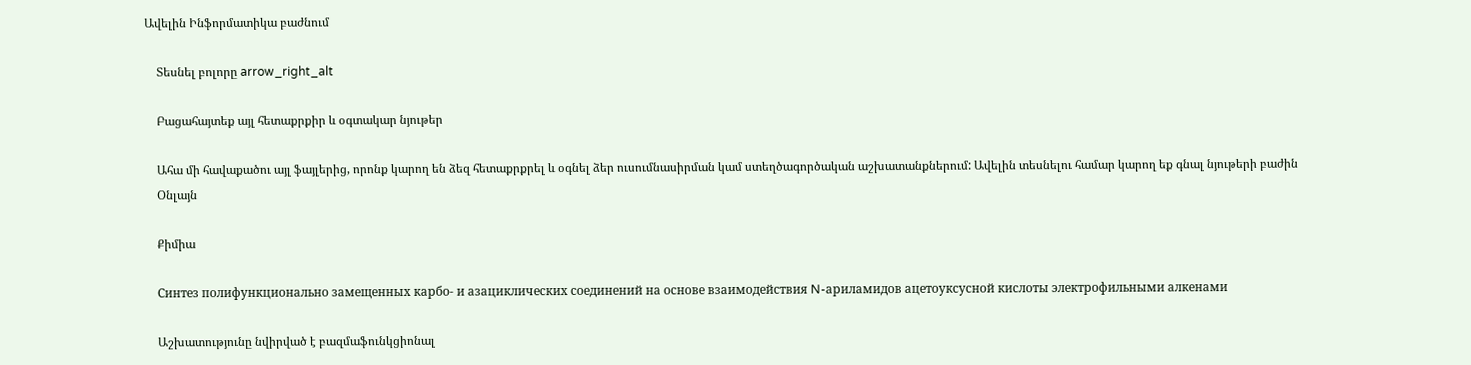Ավելին Ինֆորմատիկա բաժնում

    Տեսնել բոլորը arrow_right_alt

    Բացահայտեք այլ հետաքրքիր և օգտակար նյութեր

    Ահա մի հավաքածու այլ ֆայլերից, որոնք կարող են ձեզ հետաքրքրել և օգնել ձեր ուսումնասիրման կամ ստեղծագործական աշխատանքներում: Ավելին տեսնելու համար կարող եք գնալ նյութերի բաժին
    Օնլայն

    Քիմիա

    Синтез полифункционально замещенных карбо- и азациклических соединений на основе взаимодействия N-ариламидов ацетоуксусной кислоты электрофильными алкенами

    Աշխատությունը նվիրված է բազմաֆունկցիոնալ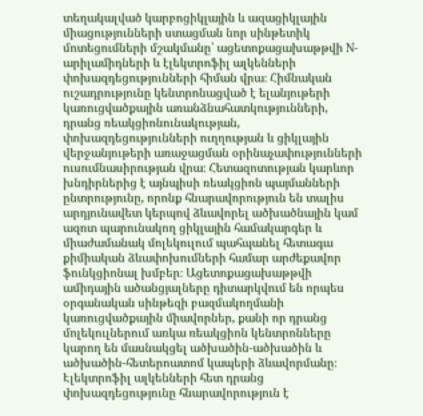տեղակալված կարբոցիկլային և ազացիկլային միացությունների ստացման նոր սինթետիկ մոտեցումների մշակմանը՝ ացետոքացախաթթվի N-արիլամիդների և էլեկտրոֆիլ ալկենների փոխազդեցությունների հիման վրա։ Հիմնական ուշադրությունը կենտրոնացված է ելանյութերի կառուցվածքային առանձնահատկությունների, դրանց ռեակցիոնունակության, փոխազդեցությունների ուղղության և ցիկլային վերջանյութերի առաջացման օրինաչափությունների ուսումնասիրության վրա։ Հետազոտության կարևոր խնդիրներից է այնպիսի ռեակցիոն պայմանների ընտրությունը, որոնք հնարավորություն են տալիս արդյունավետ կերպով ձևավորել ածխածնային կամ ազոտ պարունակող ցիկլային համակարգեր և միաժամանակ մոլեկուլում պահպանել հետագա քիմիական ձևափոխումների համար արժեքավոր ֆունկցիոնալ խմբեր։ Ացետոքացախաթթվի ամիդային ածանցյալները դիտարկվում են որպես օրգանական սինթեզի բազմակողմանի կառուցվածքային միավորներ, քանի որ դրանց մոլեկուլներում առկա ռեակցիոն կենտրոնները կարող են մասնակցել ածխածին-ածխածին և ածխածին-հետերոատոմ կապերի ձևավորմանը։ Էլեկտրոֆիլ ալկենների հետ դրանց փոխազդեցությունը հնարավորություն է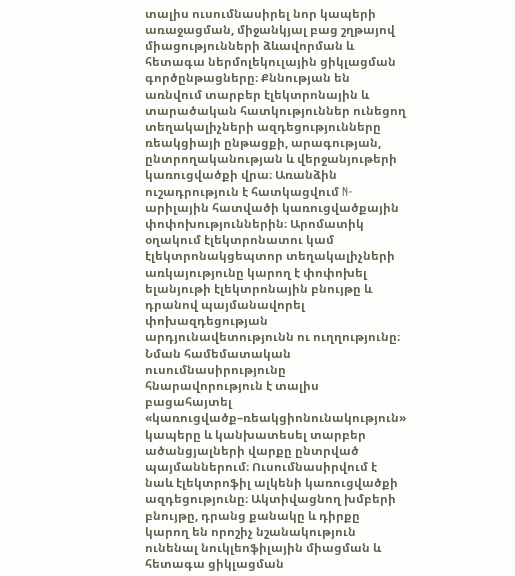տալիս ուսումնասիրել նոր կապերի առաջացման, միջանկյալ բաց շղթայով միացությունների ձևավորման և հետագա ներմոլեկուլային ցիկլացման գործընթացները։ Քննության են առնվում տարբեր էլեկտրոնային և տարածական հատկություններ ունեցող տեղակալիչների ազդեցությունները ռեակցիայի ընթացքի, արագության, ընտրողականության և վերջանյութերի կառուցվածքի վրա։ Առանձին ուշադրություն է հատկացվում N-արիլային հատվածի կառուցվածքային փոփոխություններին։ Արոմատիկ օղակում էլեկտրոնատու կամ էլեկտրոնակցեպտոր տեղակալիչների առկայությունը կարող է փոփոխել ելանյութի էլեկտրոնային բնույթը և դրանով պայմանավորել փոխազդեցության արդյունավետությունն ու ուղղությունը։ Նման համեմատական ուսումնասիրությունը հնարավորություն է տալիս բացահայտել «կառուցվածք–ռեակցիոնունակություն» կապերը և կանխատեսել տարբեր ածանցյալների վարքը ընտրված պայմաններում։ Ուսումնասիրվում է նաև էլեկտրոֆիլ ալկենի կառուցվածքի ազդեցությունը։ Ակտիվացնող խմբերի բնույթը, դրանց քանակը և դիրքը կարող են որոշիչ նշանակություն ունենալ նուկլեոֆիլային միացման և հետագա ցիկլացման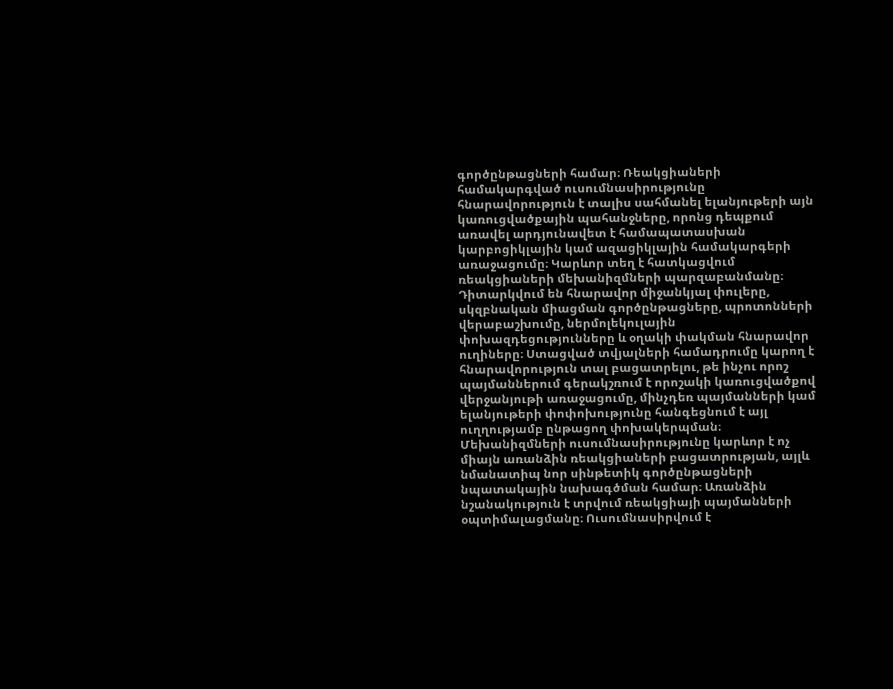գործընթացների համար։ Ռեակցիաների համակարգված ուսումնասիրությունը հնարավորություն է տալիս սահմանել ելանյութերի այն կառուցվածքային պահանջները, որոնց դեպքում առավել արդյունավետ է համապատասխան կարբոցիկլային կամ ազացիկլային համակարգերի առաջացումը։ Կարևոր տեղ է հատկացվում ռեակցիաների մեխանիզմների պարզաբանմանը։ Դիտարկվում են հնարավոր միջանկյալ փուլերը, սկզբնական միացման գործընթացները, պրոտոնների վերաբաշխումը, ներմոլեկուլային փոխազդեցությունները և օղակի փակման հնարավոր ուղիները։ Ստացված տվյալների համադրումը կարող է հնարավորություն տալ բացատրելու, թե ինչու որոշ պայմաններում գերակշռում է որոշակի կառուցվածքով վերջանյութի առաջացումը, մինչդեռ պայմանների կամ ելանյութերի փոփոխությունը հանգեցնում է այլ ուղղությամբ ընթացող փոխակերպման։ Մեխանիզմների ուսումնասիրությունը կարևոր է ոչ միայն առանձին ռեակցիաների բացատրության, այլև նմանատիպ նոր սինթետիկ գործընթացների նպատակային նախագծման համար։ Առանձին նշանակություն է տրվում ռեակցիայի պայմանների օպտիմալացմանը։ Ուսումնասիրվում է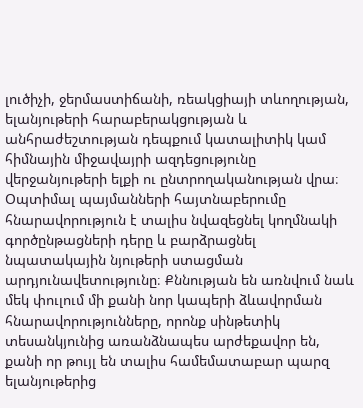լուծիչի, ջերմաստիճանի, ռեակցիայի տևողության, ելանյութերի հարաբերակցության և անհրաժեշտության դեպքում կատալիտիկ կամ հիմնային միջավայրի ազդեցությունը վերջանյութերի ելքի ու ընտրողականության վրա։ Օպտիմալ պայմանների հայտնաբերումը հնարավորություն է տալիս նվազեցնել կողմնակի գործընթացների դերը և բարձրացնել նպատակային նյութերի ստացման արդյունավետությունը։ Քննության են առնվում նաև մեկ փուլում մի քանի նոր կապերի ձևավորման հնարավորությունները, որոնք սինթետիկ տեսանկյունից առանձնապես արժեքավոր են, քանի որ թույլ են տալիս համեմատաբար պարզ ելանյութերից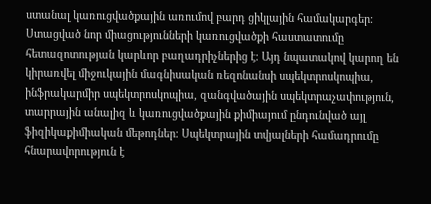ստանալ կառուցվածքային առումով բարդ ցիկլային համակարգեր։ Ստացված նոր միացությունների կառուցվածքի հաստատումը հետազոտության կարևոր բաղադրիչներից է։ Այդ նպատակով կարող են կիրառվել միջուկային մագնիսական ռեզոնանսի սպեկտրոսկոպիա, ինֆրակարմիր սպեկտրոսկոպիա, զանգվածային սպեկտրաչափություն, տարրային անալիզ և կառուցվածքային քիմիայում ընդունված այլ ֆիզիկաքիմիական մեթոդներ։ Սպեկտրային տվյալների համադրումը հնարավորություն է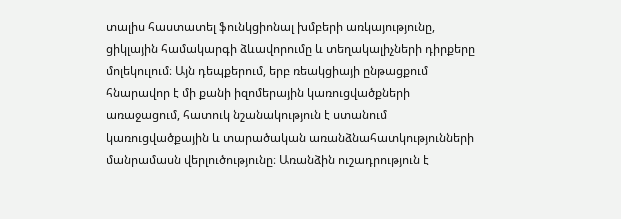տալիս հաստատել ֆունկցիոնալ խմբերի առկայությունը, ցիկլային համակարգի ձևավորումը և տեղակալիչների դիրքերը մոլեկուլում։ Այն դեպքերում, երբ ռեակցիայի ընթացքում հնարավոր է մի քանի իզոմերային կառուցվածքների առաջացում, հատուկ նշանակություն է ստանում կառուցվածքային և տարածական առանձնահատկությունների մանրամասն վերլուծությունը։ Առանձին ուշադրություն է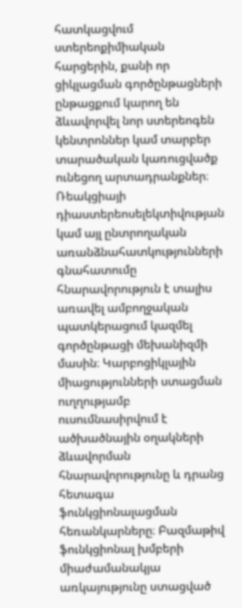հատկացվում ստերեոքիմիական հարցերին, քանի որ ցիկլացման գործընթացների ընթացքում կարող են ձևավորվել նոր ստերեոգեն կենտրոններ կամ տարբեր տարածական կառուցվածք ունեցող արտադրանքներ։ Ռեակցիայի դիաստերեոսելեկտիվության կամ այլ ընտրողական առանձնահատկությունների գնահատումը հնարավորություն է տալիս առավել ամբողջական պատկերացում կազմել գործընթացի մեխանիզմի մասին։ Կարբոցիկլային միացությունների ստացման ուղղությամբ ուսումնասիրվում է ածխածնային օղակների ձևավորման հնարավորությունը և դրանց հետագա ֆունկցիոնալացման հեռանկարները։ Բազմաթիվ ֆունկցիոնալ խմբերի միաժամանակյա առկայությունը ստացված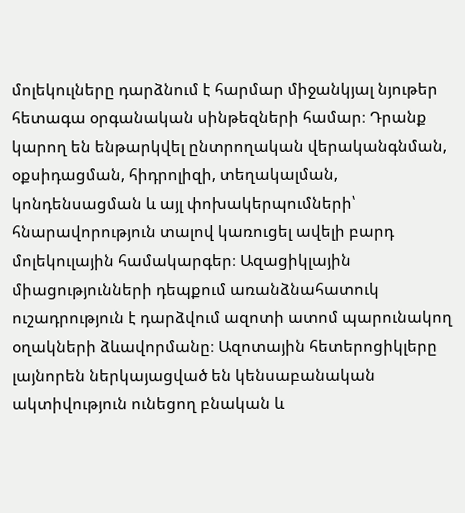մոլեկուլները դարձնում է հարմար միջանկյալ նյութեր հետագա օրգանական սինթեզների համար։ Դրանք կարող են ենթարկվել ընտրողական վերականգնման, օքսիդացման, հիդրոլիզի, տեղակալման, կոնդենսացման և այլ փոխակերպումների՝ հնարավորություն տալով կառուցել ավելի բարդ մոլեկուլային համակարգեր։ Ազացիկլային միացությունների դեպքում առանձնահատուկ ուշադրություն է դարձվում ազոտի ատոմ պարունակող օղակների ձևավորմանը։ Ազոտային հետերոցիկլերը լայնորեն ներկայացված են կենսաբանական ակտիվություն ունեցող բնական և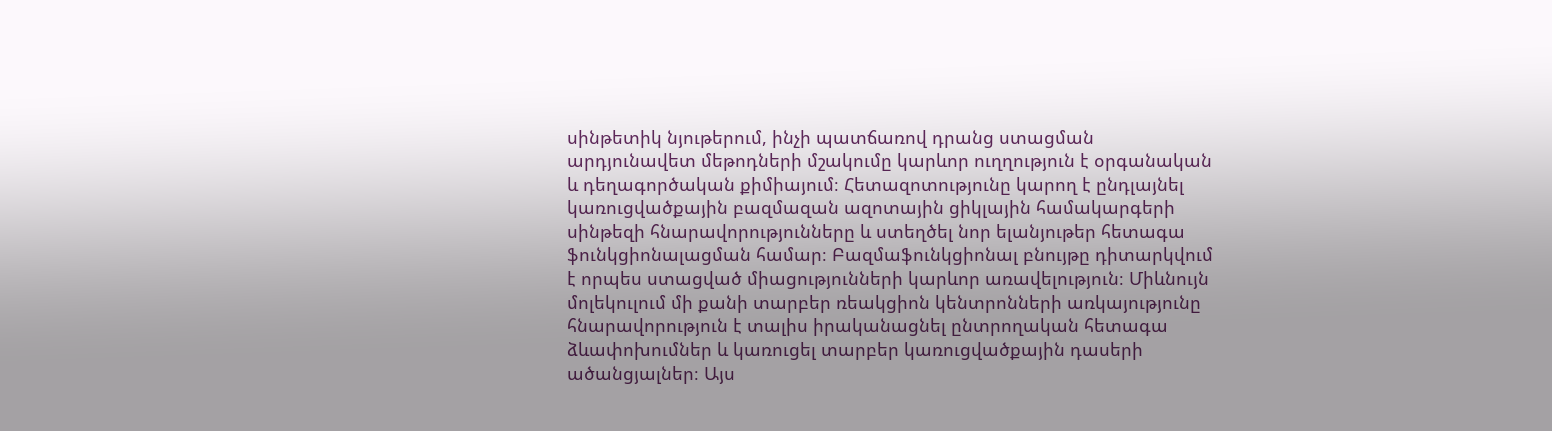սինթետիկ նյութերում, ինչի պատճառով դրանց ստացման արդյունավետ մեթոդների մշակումը կարևոր ուղղություն է օրգանական և դեղագործական քիմիայում։ Հետազոտությունը կարող է ընդլայնել կառուցվածքային բազմազան ազոտային ցիկլային համակարգերի սինթեզի հնարավորությունները և ստեղծել նոր ելանյութեր հետագա ֆունկցիոնալացման համար։ Բազմաֆունկցիոնալ բնույթը դիտարկվում է որպես ստացված միացությունների կարևոր առավելություն։ Միևնույն մոլեկուլում մի քանի տարբեր ռեակցիոն կենտրոնների առկայությունը հնարավորություն է տալիս իրականացնել ընտրողական հետագա ձևափոխումներ և կառուցել տարբեր կառուցվածքային դասերի ածանցյալներ։ Այս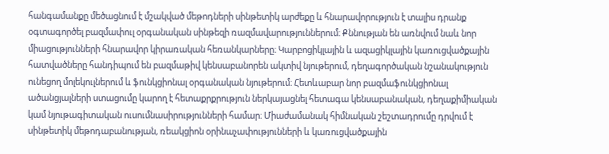հանգամանքը մեծացնում է մշակված մեթոդների սինթետիկ արժեքը և հնարավորություն է տալիս դրանք օգտագործել բազմափուլ օրգանական սինթեզի ռազմավարություններում։ Քննության են առնվում նաև նոր միացությունների հնարավոր կիրառական հեռանկարները։ Կարբոցիկլային և ազացիկլային կառուցվածքային հատվածները հանդիպում են բազմաթիվ կենսաբանորեն ակտիվ նյութերում, դեղագործական նշանակություն ունեցող մոլեկուլներում և ֆունկցիոնալ օրգանական նյութերում։ Հետևաբար նոր բազմաֆունկցիոնալ ածանցյալների ստացումը կարող է հետաքրքրություն ներկայացնել հետագա կենսաբանական, դեղաքիմիական կամ նյութագիտական ուսումնասիրությունների համար։ Միաժամանակ հիմնական շեշտադրումը դրվում է սինթետիկ մեթոդաբանության, ռեակցիոն օրինաչափությունների և կառուցվածքային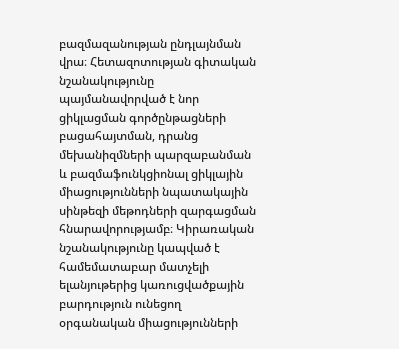բազմազանության ընդլայնման վրա։ Հետազոտության գիտական նշանակությունը պայմանավորված է նոր ցիկլացման գործընթացների բացահայտման, դրանց մեխանիզմների պարզաբանման և բազմաֆունկցիոնալ ցիկլային միացությունների նպատակային սինթեզի մեթոդների զարգացման հնարավորությամբ։ Կիրառական նշանակությունը կապված է համեմատաբար մատչելի ելանյութերից կառուցվածքային բարդություն ունեցող օրգանական միացությունների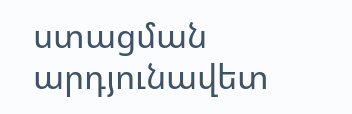ստացման արդյունավետ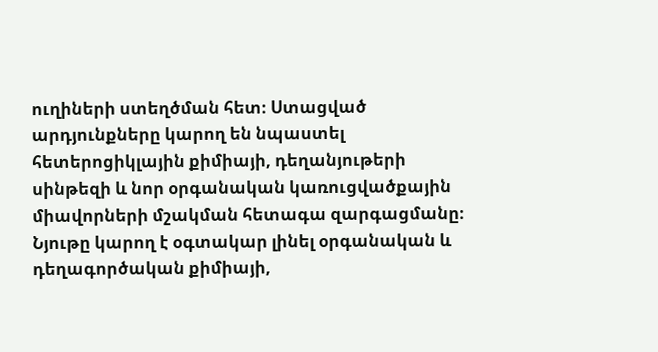ուղիների ստեղծման հետ։ Ստացված արդյունքները կարող են նպաստել հետերոցիկլային քիմիայի, դեղանյութերի սինթեզի և նոր օրգանական կառուցվածքային միավորների մշակման հետագա զարգացմանը։ Նյութը կարող է օգտակար լինել օրգանական և դեղագործական քիմիայի,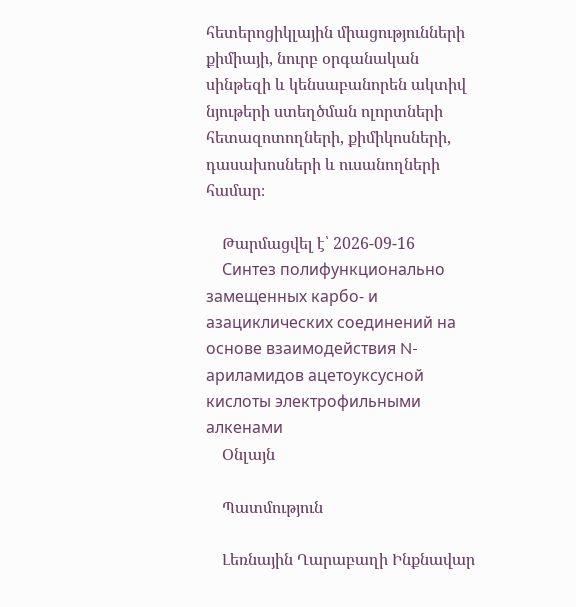հետերոցիկլային միացությունների քիմիայի, նուրբ օրգանական սինթեզի և կենսաբանորեն ակտիվ նյութերի ստեղծման ոլորտների հետազոտողների, քիմիկոսների, դասախոսների և ուսանողների համար։

    Թարմացվել է՝ 2026-09-16
    Синтез полифункционально замещенных карбо- и азациклических соединений на основе взаимодействия N-ариламидов ацетоуксусной кислоты электрофильными алкенами
    Օնլայն

    Պատմություն

    Լեռնային Ղարաբաղի Ինքնավար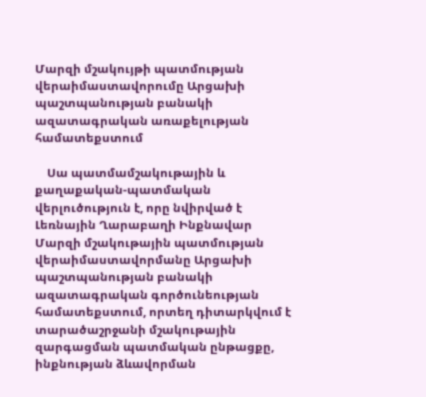Մարզի մշակույթի պատմության վերաիմաստավորումը Արցախի պաշտպանության բանակի ազատագրական առաքելության համատեքստում

    Սա պատմամշակութային և քաղաքական-պատմական վերլուծություն է, որը նվիրված է Լեռնային Ղարաբաղի Ինքնավար Մարզի մշակութային պատմության վերաիմաստավորմանը Արցախի պաշտպանության բանակի ազատագրական գործունեության համատեքստում, որտեղ դիտարկվում է տարածաշրջանի մշակութային զարգացման պատմական ընթացքը, ինքնության ձևավորման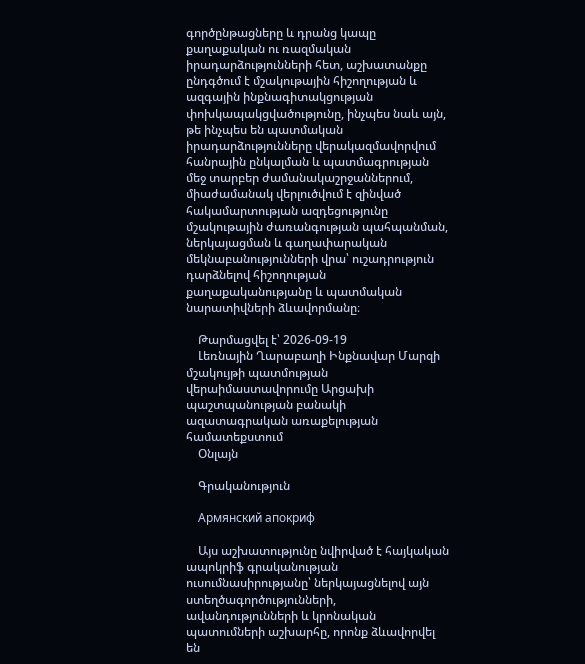գործընթացները և դրանց կապը քաղաքական ու ռազմական իրադարձությունների հետ, աշխատանքը ընդգծում է մշակութային հիշողության և ազգային ինքնագիտակցության փոխկապակցվածությունը, ինչպես նաև այն, թե ինչպես են պատմական իրադարձությունները վերակազմավորվում հանրային ընկալման և պատմագրության մեջ տարբեր ժամանակաշրջաններում, միաժամանակ վերլուծվում է զինված հակամարտության ազդեցությունը մշակութային ժառանգության պահպանման, ներկայացման և գաղափարական մեկնաբանությունների վրա՝ ուշադրություն դարձնելով հիշողության քաղաքականությանը և պատմական նարատիվների ձևավորմանը։

    Թարմացվել է՝ 2026-09-19
    Լեռնային Ղարաբաղի Ինքնավար Մարզի մշակույթի պատմության վերաիմաստավորումը Արցախի պաշտպանության բանակի ազատագրական առաքելության համատեքստում
    Օնլայն

    Գրականություն

    Армянский апокриф

    Այս աշխատությունը նվիրված է հայկական ապոկրիֆ գրականության ուսումնասիրությանը՝ ներկայացնելով այն ստեղծագործությունների, ավանդությունների և կրոնական պատումների աշխարհը, որոնք ձևավորվել են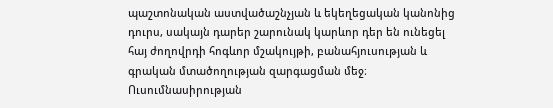պաշտոնական աստվածաշնչյան և եկեղեցական կանոնից դուրս, սակայն դարեր շարունակ կարևոր դեր են ունեցել հայ ժողովրդի հոգևոր մշակույթի, բանահյուսության և գրական մտածողության զարգացման մեջ։ Ուսումնասիրության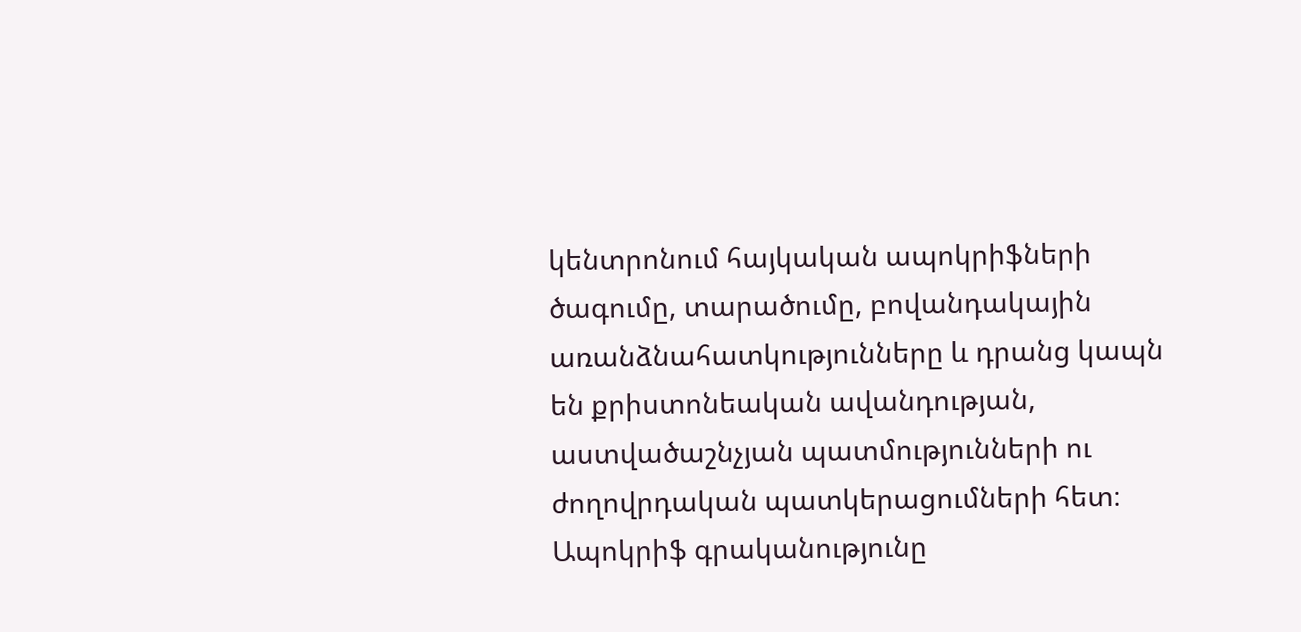կենտրոնում հայկական ապոկրիֆների ծագումը, տարածումը, բովանդակային առանձնահատկությունները և դրանց կապն են քրիստոնեական ավանդության, աստվածաշնչյան պատմությունների ու ժողովրդական պատկերացումների հետ։ Ապոկրիֆ գրականությունը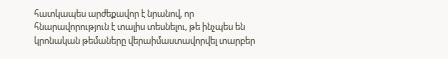հատկապես արժեքավոր է նրանով, որ հնարավորություն է տալիս տեսնելու, թե ինչպես են կրոնական թեմաները վերաիմաստավորվել տարբեր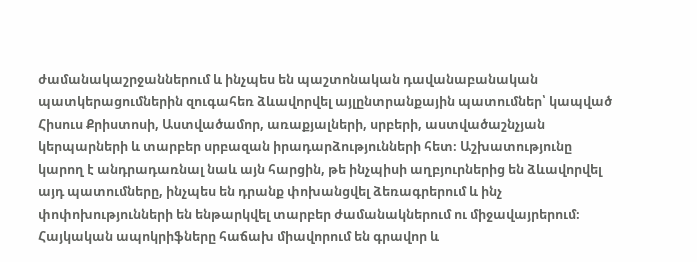ժամանակաշրջաններում և ինչպես են պաշտոնական դավանաբանական պատկերացումներին զուգահեռ ձևավորվել այլընտրանքային պատումներ՝ կապված Հիսուս Քրիստոսի, Աստվածամոր, առաքյալների, սրբերի, աստվածաշնչյան կերպարների և տարբեր սրբազան իրադարձությունների հետ։ Աշխատությունը կարող է անդրադառնալ նաև այն հարցին, թե ինչպիսի աղբյուրներից են ձևավորվել այդ պատումները, ինչպես են դրանք փոխանցվել ձեռագրերում և ինչ փոփոխությունների են ենթարկվել տարբեր ժամանակներում ու միջավայրերում։ Հայկական ապոկրիֆները հաճախ միավորում են գրավոր և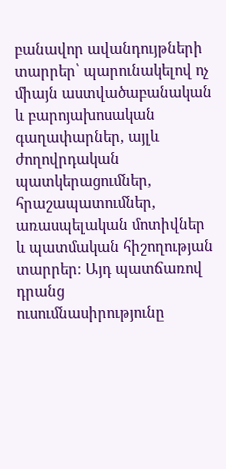բանավոր ավանդույթների տարրեր՝ պարունակելով ոչ միայն աստվածաբանական և բարոյախոսական գաղափարներ, այլև ժողովրդական պատկերացումներ, հրաշապատումներ, առասպելական մոտիվներ և պատմական հիշողության տարրեր։ Այդ պատճառով դրանց ուսումնասիրությունը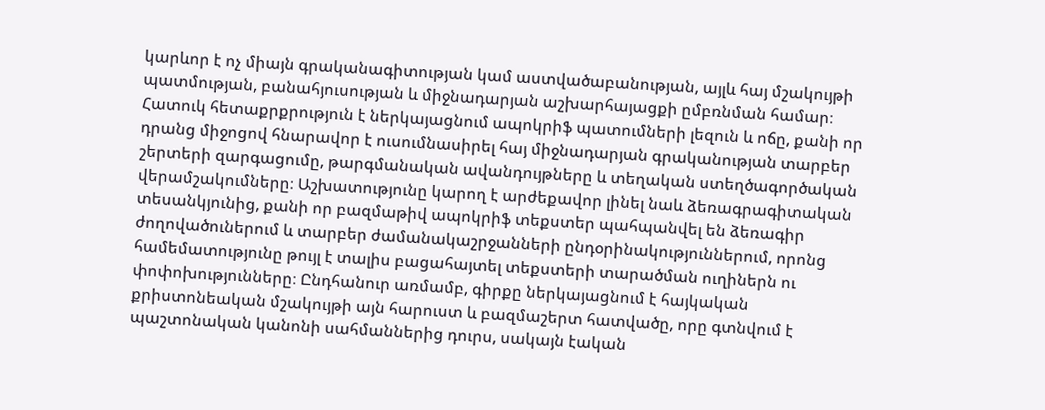կարևոր է ոչ միայն գրականագիտության կամ աստվածաբանության, այլև հայ մշակույթի պատմության, բանահյուսության և միջնադարյան աշխարհայացքի ըմբռնման համար։ Հատուկ հետաքրքրություն է ներկայացնում ապոկրիֆ պատումների լեզուն և ոճը, քանի որ դրանց միջոցով հնարավոր է ուսումնասիրել հայ միջնադարյան գրականության տարբեր շերտերի զարգացումը, թարգմանական ավանդույթները և տեղական ստեղծագործական վերամշակումները։ Աշխատությունը կարող է արժեքավոր լինել նաև ձեռագրագիտական տեսանկյունից, քանի որ բազմաթիվ ապոկրիֆ տեքստեր պահպանվել են ձեռագիր ժողովածուներում և տարբեր ժամանակաշրջանների ընդօրինակություններում, որոնց համեմատությունը թույլ է տալիս բացահայտել տեքստերի տարածման ուղիներն ու փոփոխությունները։ Ընդհանուր առմամբ, գիրքը ներկայացնում է հայկական քրիստոնեական մշակույթի այն հարուստ և բազմաշերտ հատվածը, որը գտնվում է պաշտոնական կանոնի սահմաններից դուրս, սակայն էական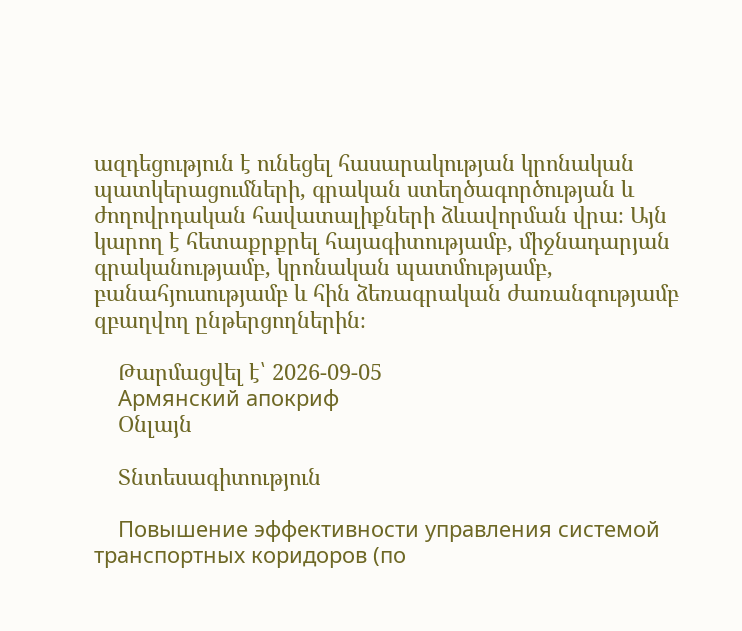ազդեցություն է ունեցել հասարակության կրոնական պատկերացումների, գրական ստեղծագործության և ժողովրդական հավատալիքների ձևավորման վրա։ Այն կարող է հետաքրքրել հայագիտությամբ, միջնադարյան գրականությամբ, կրոնական պատմությամբ, բանահյուսությամբ և հին ձեռագրական ժառանգությամբ զբաղվող ընթերցողներին։

    Թարմացվել է՝ 2026-09-05
    Армянский апокриф
    Օնլայն

    Տնտեսագիտություն

    Повышение эффективности управления системой транспортных коридоров (по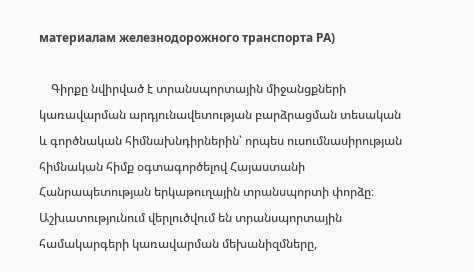материалам железнодорожного транспорта РА)

    Գիրքը նվիրված է տրանսպորտային միջանցքների կառավարման արդյունավետության բարձրացման տեսական և գործնական հիմնախնդիրներին՝ որպես ուսումնասիրության հիմնական հիմք օգտագործելով Հայաստանի Հանրապետության երկաթուղային տրանսպորտի փորձը։ Աշխատությունում վերլուծվում են տրանսպորտային համակարգերի կառավարման մեխանիզմները,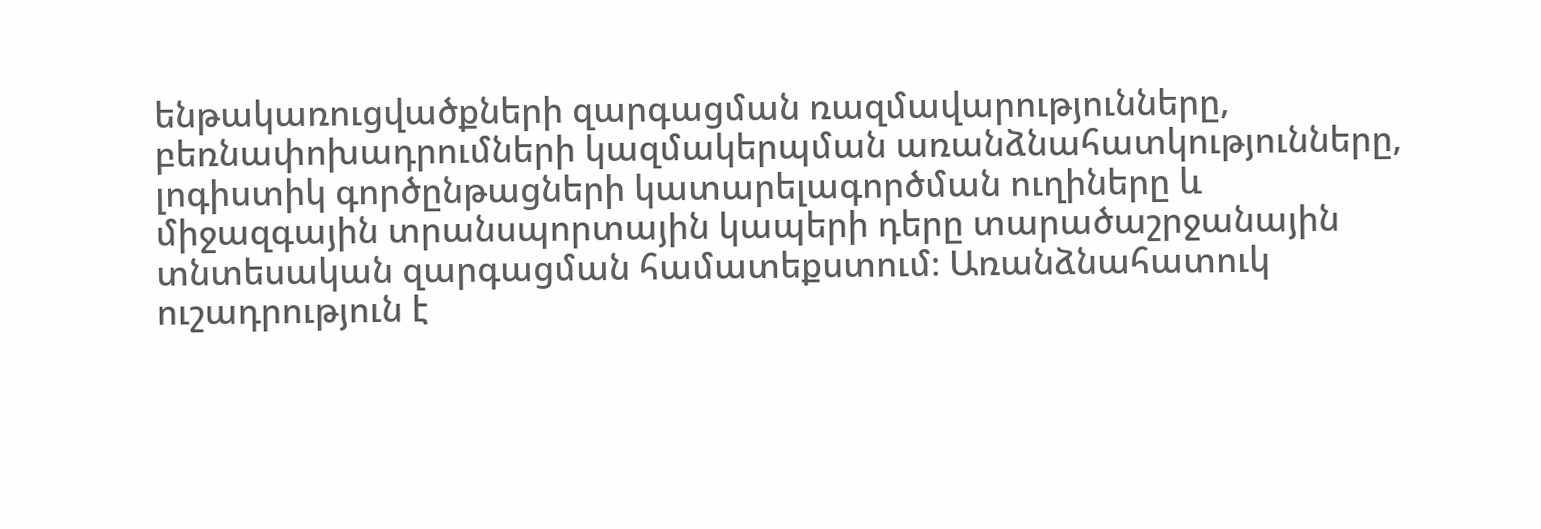ենթակառուցվածքների զարգացման ռազմավարությունները, բեռնափոխադրումների կազմակերպման առանձնահատկությունները, լոգիստիկ գործընթացների կատարելագործման ուղիները և միջազգային տրանսպորտային կապերի դերը տարածաշրջանային տնտեսական զարգացման համատեքստում։ Առանձնահատուկ ուշադրություն է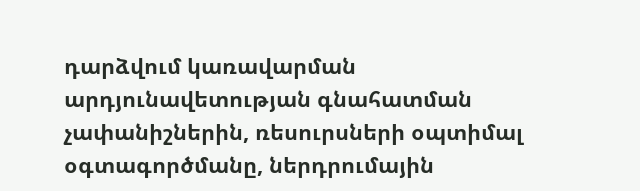դարձվում կառավարման արդյունավետության գնահատման չափանիշներին, ռեսուրսների օպտիմալ օգտագործմանը, ներդրումային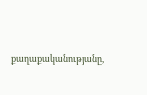քաղաքականությանը,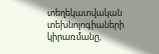տեղեկատվական տեխնոլոգիաների կիրառմանը,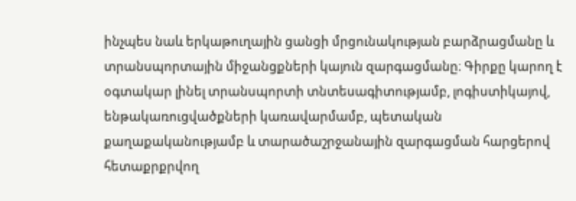ինչպես նաև երկաթուղային ցանցի մրցունակության բարձրացմանը և տրանսպորտային միջանցքների կայուն զարգացմանը։ Գիրքը կարող է օգտակար լինել տրանսպորտի տնտեսագիտությամբ, լոգիստիկայով, ենթակառուցվածքների կառավարմամբ, պետական քաղաքականությամբ և տարածաշրջանային զարգացման հարցերով հետաքրքրվող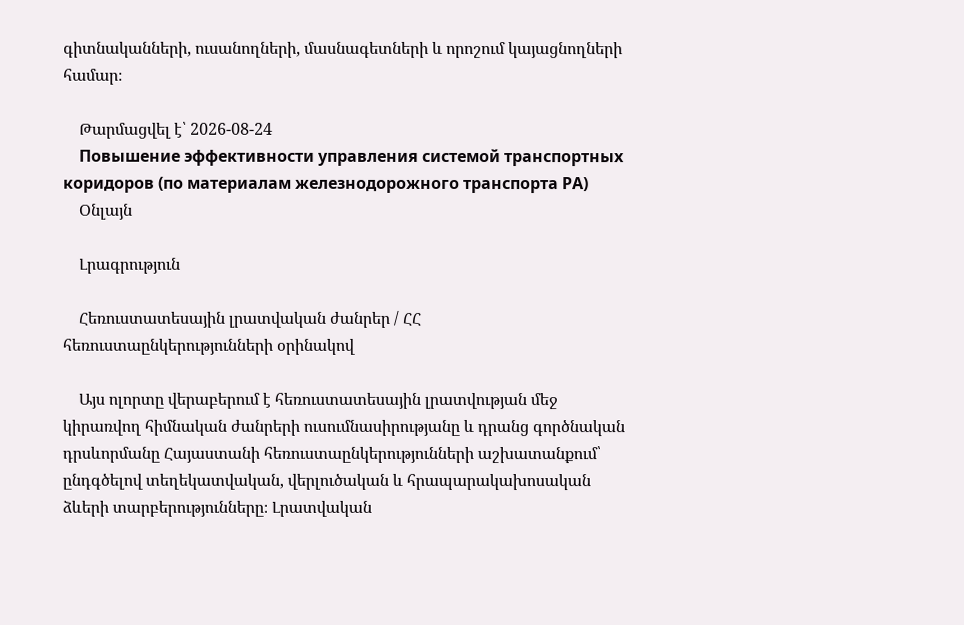գիտնականների, ուսանողների, մասնագետների և որոշում կայացնողների համար։

    Թարմացվել է՝ 2026-08-24
    Повышение эффективности управления системой транспортных коридоров (по материалам железнодорожного транспорта РА)
    Օնլայն

    Լրագրություն

    Հեռուստատեսային լրատվական ժանրեր / ՀՀ հեռուստաընկերությունների օրինակով

    Այս ոլորտը վերաբերում է հեռուստատեսային լրատվության մեջ կիրառվող հիմնական ժանրերի ուսումնասիրությանը և դրանց գործնական դրսևորմանը Հայաստանի հեռուստաընկերությունների աշխատանքում՝ ընդգծելով տեղեկատվական, վերլուծական և հրապարակախոսական ձևերի տարբերությունները։ Լրատվական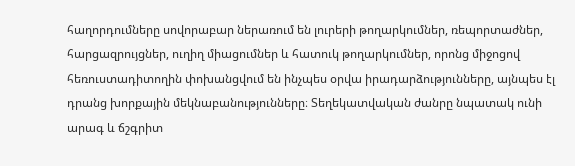հաղորդումները սովորաբար ներառում են լուրերի թողարկումներ, ռեպորտաժներ, հարցազրույցներ, ուղիղ միացումներ և հատուկ թողարկումներ, որոնց միջոցով հեռուստադիտողին փոխանցվում են ինչպես օրվա իրադարձությունները, այնպես էլ դրանց խորքային մեկնաբանությունները։ Տեղեկատվական ժանրը նպատակ ունի արագ և ճշգրիտ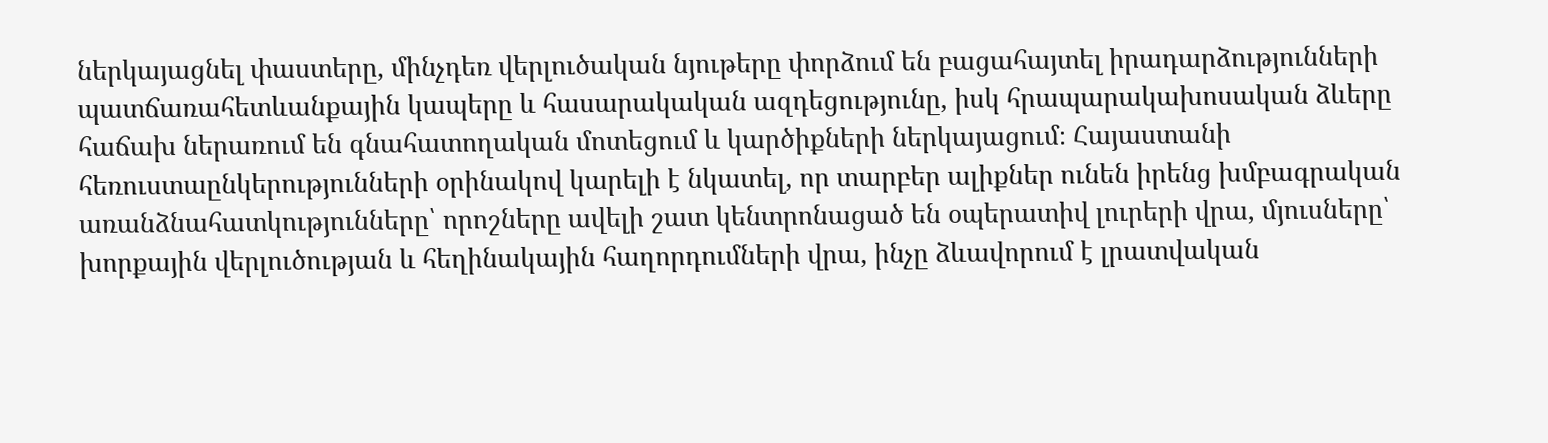ներկայացնել փաստերը, մինչդեռ վերլուծական նյութերը փորձում են բացահայտել իրադարձությունների պատճառահետևանքային կապերը և հասարակական ազդեցությունը, իսկ հրապարակախոսական ձևերը հաճախ ներառում են գնահատողական մոտեցում և կարծիքների ներկայացում։ Հայաստանի հեռուստաընկերությունների օրինակով կարելի է նկատել, որ տարբեր ալիքներ ունեն իրենց խմբագրական առանձնահատկությունները՝ որոշները ավելի շատ կենտրոնացած են օպերատիվ լուրերի վրա, մյուսները՝ խորքային վերլուծության և հեղինակային հաղորդումների վրա, ինչը ձևավորում է լրատվական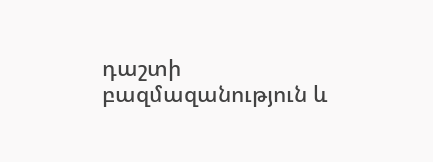դաշտի բազմազանություն և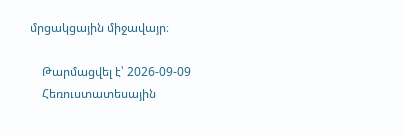մրցակցային միջավայր։

    Թարմացվել է՝ 2026-09-09
    Հեռուստատեսային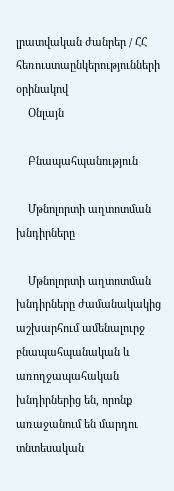լրատվական ժանրեր / ՀՀ հեռուստաընկերությունների օրինակով
    Օնլայն

    Բնապահպանություն

    Մթնոլորտի աղտոտման խնդիրները

    Մթնոլորտի աղտոտման խնդիրները ժամանակակից աշխարհում ամենալուրջ բնապահպանական և առողջապահական խնդիրներից են, որոնք առաջանում են մարդու տնտեսական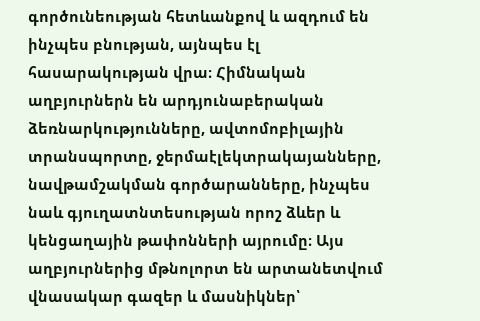գործունեության հետևանքով և ազդում են ինչպես բնության, այնպես էլ հասարակության վրա։ Հիմնական աղբյուրներն են արդյունաբերական ձեռնարկությունները, ավտոմոբիլային տրանսպորտը, ջերմաէլեկտրակայանները, նավթամշակման գործարանները, ինչպես նաև գյուղատնտեսության որոշ ձևեր և կենցաղային թափոնների այրումը։ Այս աղբյուրներից մթնոլորտ են արտանետվում վնասակար գազեր և մասնիկներ՝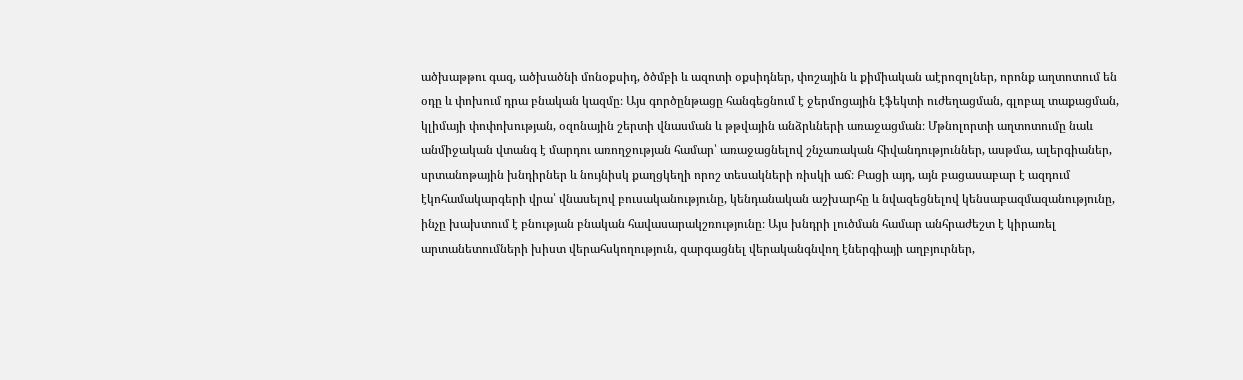ածխաթթու գազ, ածխածնի մոնօքսիդ, ծծմբի և ազոտի օքսիդներ, փոշային և քիմիական աէրոզոլներ, որոնք աղտոտում են օդը և փոխում դրա բնական կազմը։ Այս գործընթացը հանգեցնում է ջերմոցային էֆեկտի ուժեղացման, գլոբալ տաքացման, կլիմայի փոփոխության, օզոնային շերտի վնասման և թթվային անձրևների առաջացման։ Մթնոլորտի աղտոտումը նաև անմիջական վտանգ է մարդու առողջության համար՝ առաջացնելով շնչառական հիվանդություններ, ասթմա, ալերգիաներ, սրտանոթային խնդիրներ և նույնիսկ քաղցկեղի որոշ տեսակների ռիսկի աճ։ Բացի այդ, այն բացասաբար է ազդում էկոհամակարգերի վրա՝ վնասելով բուսականությունը, կենդանական աշխարհը և նվազեցնելով կենսաբազմազանությունը, ինչը խախտում է բնության բնական հավասարակշռությունը։ Այս խնդրի լուծման համար անհրաժեշտ է կիրառել արտանետումների խիստ վերահսկողություն, զարգացնել վերականգնվող էներգիայի աղբյուրներ,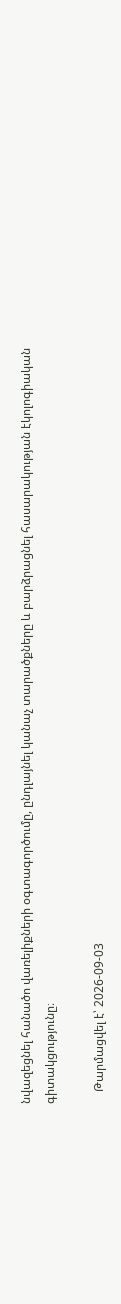նվազեցնել հանածո վառելիքների օգտագործումը, ընդլայնել կանաչ տարածքները և բարձրացնել հասարակության էկոլոգիական գիտակցությունը։

    Թարմացվել է՝ 2026-09-03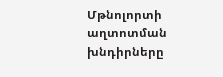Մթնոլորտի աղտոտման խնդիրները